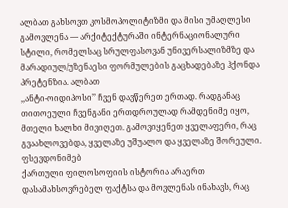ალბათ გახსოვთ კოსმოპოლიტიზმი და მისი უმაღლესი გამოვლენა — არქიტექტურაში ინტერნაციონალური სტილი, რომელსაც სრულფასოვან უნივერსალიზმზე და მარადიულ/უზენაესი ფორმულების გაცხადებაზე ჰქონდა პრეტენზია. ალბათ
,,ანტი-ოიდიპოსი’’ ჩვენ დავწერეთ ერთად. რადგანაც თითოეული ჩვენგანი ერთდროულად რამდენიმე იყო, მთელი ხალხი მივიღეთ. გამოვიყენეთ ყველაფერი, რაც გვაახლოვებდა, ყველაზე უშუალო და ყველაზე შორეული. ფსევდონიმებ
ქართული ფილოსოფიის ისტორია არაერთ დასამახსოვრებელ ფაქტსა და მოვლენას ინახავს, რაც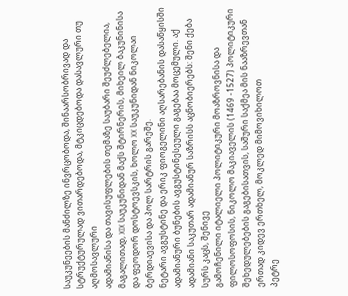საუკუნეების მანძილზე ინვრცობოდა, შინაარსობრივად და სტრუქტურულად ვითარდებოდა, მტკიცდებოდა დასავლური თუ აღმოსავლური
ადამიანისა და თავისუფლების თემაზე საუბარი შეუძლებელია, მაგალითად, XIX საუკუნიდან მაქს შტირნერის, მიხეილ ბაკუნინისა და ფეოდორ დოსტოევსკის, ხოლო XX საუკუნიდან ნიკოლაი ბერდიაევისა და პოლ სარტრის გარეშე.
ნეტარი ავგუსტინე და ერიკ ფიოგელინი აღსარებანის დასაწყისში ადამიანური ბუნების ავგუსტინესეული გაგებაა მოცემული. აქ ადამიანი საკუთარ ადამიანურ საზრისს აცნობიერებს: შენი ქება სურს კაცს, შენივე
გამოჩენილი იტალიელი პოლიტიკური მოაზროვნისა და ფილოსოფოსის, ნიკოლო მაკიაველის (1469 -1527) პოლიტიკური შეხედულებების გაგებისათვის, საშური საქმეა მის ნააზრევთან ერთად კიდევ ერთხელ, მოკლედ მიმოვიხილოთ
პეტრე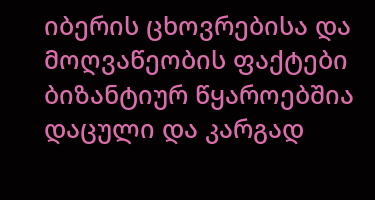იბერის ცხოვრებისა და მოღვაწეობის ფაქტები ბიზანტიურ წყაროებშია დაცული და კარგად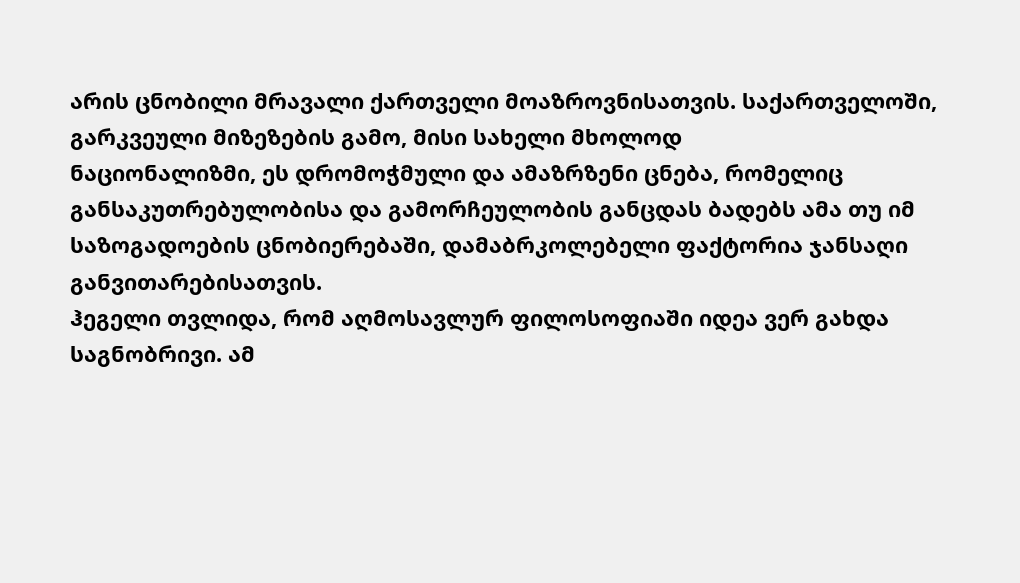არის ცნობილი მრავალი ქართველი მოაზროვნისათვის. საქართველოში, გარკვეული მიზეზების გამო, მისი სახელი მხოლოდ
ნაციონალიზმი, ეს დრომოჭმული და ამაზრზენი ცნება, რომელიც განსაკუთრებულობისა და გამორჩეულობის განცდას ბადებს ამა თუ იმ საზოგადოების ცნობიერებაში, დამაბრკოლებელი ფაქტორია ჯანსაღი განვითარებისათვის.
ჰეგელი თვლიდა, რომ აღმოსავლურ ფილოსოფიაში იდეა ვერ გახდა საგნობრივი. ამ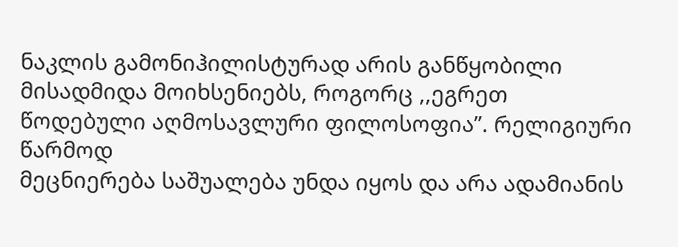ნაკლის გამონიჰილისტურად არის განწყობილი მისადმიდა მოიხსენიებს, როგორც ,,ეგრეთ წოდებული აღმოსავლური ფილოსოფია’’. რელიგიური წარმოდ
მეცნიერება საშუალება უნდა იყოს და არა ადამიანის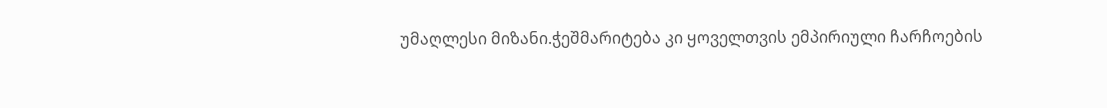უმაღლესი მიზანი.ჭეშმარიტება კი ყოველთვის ემპირიული ჩარჩოების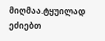მიღმაა.ტყუილად ეძიებთ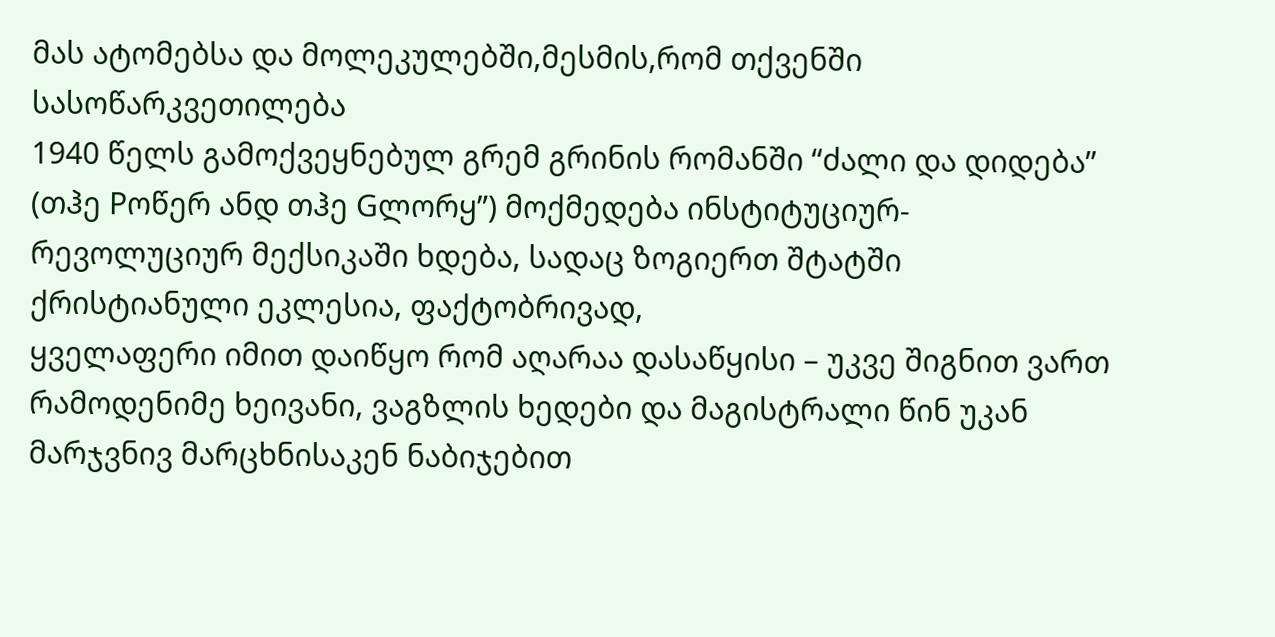მას ატომებსა და მოლეკულებში,მესმის,რომ თქვენში სასოწარკვეთილება
1940 წელს გამოქვეყნებულ გრემ გრინის რომანში “ძალი და დიდება” (თჰე Pოწერ ანდ თჰე Gლორყ”) მოქმედება ინსტიტუციურ-რევოლუციურ მექსიკაში ხდება, სადაც ზოგიერთ შტატში ქრისტიანული ეკლესია, ფაქტობრივად,
ყველაფერი იმით დაიწყო რომ აღარაა დასაწყისი – უკვე შიგნით ვართ რამოდენიმე ხეივანი, ვაგზლის ხედები და მაგისტრალი წინ უკან მარჯვნივ მარცხნისაკენ ნაბიჯებით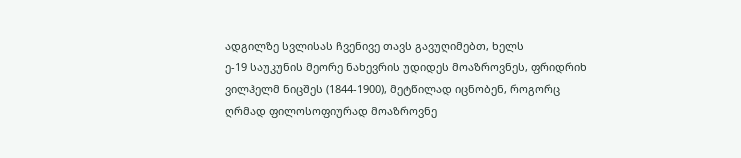ადგილზე სვლისას ჩვენივე თავს გავუღიმებთ, ხელს
ე-19 საუკუნის მეორე ნახევრის უდიდეს მოაზროვნეს, ფრიდრიხ ვილჰელმ ნიცშეს (1844-1900), მეტწილად იცნობენ, როგორც ღრმად ფილოსოფიურად მოაზროვნე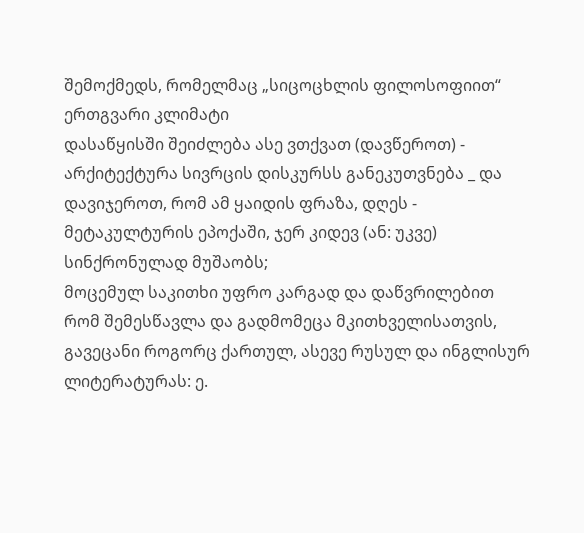შემოქმედს, რომელმაც „სიცოცხლის ფილოსოფიით“ ერთგვარი კლიმატი
დასაწყისში შეიძლება ასე ვთქვათ (დავწეროთ) - არქიტექტურა სივრცის დისკურსს განეკუთვნება _ და დავიჯეროთ, რომ ამ ყაიდის ფრაზა, დღეს - მეტაკულტურის ეპოქაში, ჯერ კიდევ (ან: უკვე) სინქრონულად მუშაობს;
მოცემულ საკითხი უფრო კარგად და დაწვრილებით რომ შემესწავლა და გადმომეცა მკითხველისათვის, გავეცანი როგორც ქართულ, ასევე რუსულ და ინგლისურ ლიტერატურას: ე.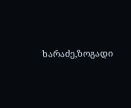ხარაძე,ზოგადი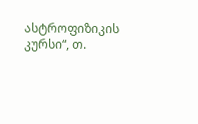ასტროფიზიკის კურსი“, თ.